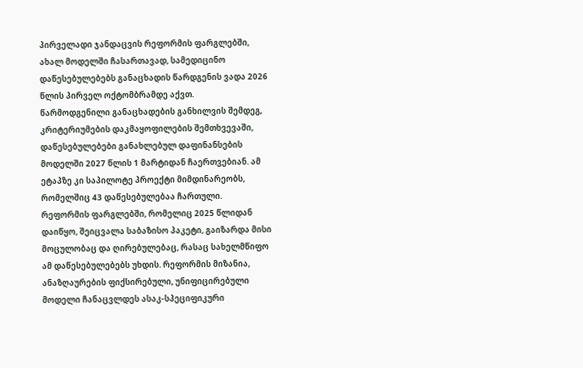პირველადი ჯანდაცვის რეფორმის ფარგლებში, ახალ მოდელში ჩასართავად, სამედიცინო დაწესებულებებს განაცხადის წარდგენის ვადა 2026 წლის პირველ ოქტომბრამდე აქვთ.
წარმოდგენილი განაცხადების განხილვის შემდეგ, კრიტერიუმების დაკმაყოფილების შემთხვევაში, დაწესებულებები განახლებულ დაფინანსების მოდელში 2027 წლის 1 მარტიდან ჩაერთვებიან. ამ ეტაპზე კი საპილოტე პროექტი მიმდინარეობს, რომელშიც 43 დაწესებულებაა ჩართული.
რეფორმის ფარგლებში, რომელიც 2025 წლიდან დაიწყო, შეიცვალა საბაზისო პაკეტი, გაიზარდა მისი მოცულობაც და ღირებულებაც, რასაც სახელმწიფო ამ დაწესებულებებს უხდის. რეფორმის მიზანია, ანაზღაურების ფიქსირებული, უნიფიცირებული მოდელი ჩანაცვლდეს ასაკ-სპეციფიკური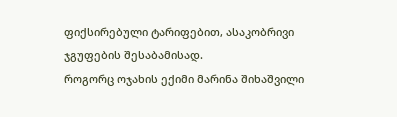ფიქსირებული ტარიფებით, ასაკობრივი ჯგუფების შესაბამისად.
როგორც ოჯახის ექიმი მარინა შიხაშვილი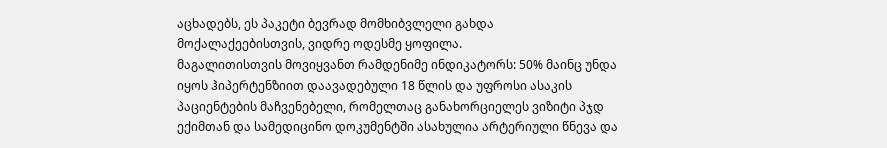აცხადებს, ეს პაკეტი ბევრად მომხიბვლელი გახდა მოქალაქეებისთვის, ვიდრე ოდესმე ყოფილა.
მაგალითისთვის მოვიყვანთ რამდენიმე ინდიკატორს: 50% მაინც უნდა იყოს ჰიპერტენზიით დაავადებული 18 წლის და უფროსი ასაკის პაციენტების მაჩვენებელი, რომელთაც განახორციელეს ვიზიტი პჯდ ექიმთან და სამედიცინო დოკუმენტში ასახულია არტერიული წნევა და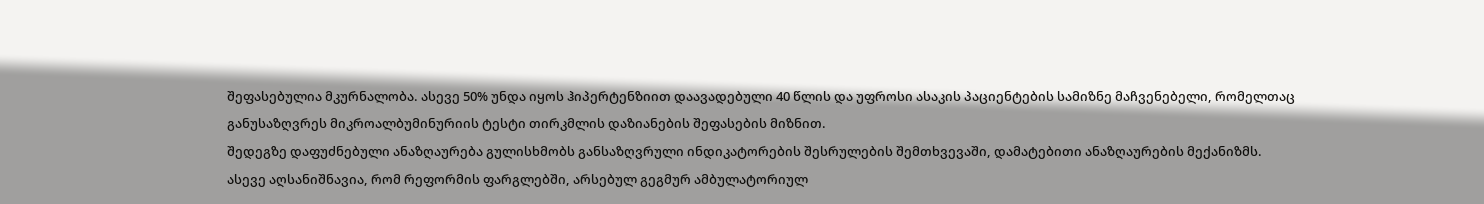შეფასებულია მკურნალობა. ასევე 50% უნდა იყოს ჰიპერტენზიით დაავადებული 40 წლის და უფროსი ასაკის პაციენტების სამიზნე მაჩვენებელი, რომელთაც განუსაზღვრეს მიკროალბუმინურიის ტესტი თირკმლის დაზიანების შეფასების მიზნით.
შედეგზე დაფუძნებული ანაზღაურება გულისხმობს განსაზღვრული ინდიკატორების შესრულების შემთხვევაში, დამატებითი ანაზღაურების მექანიზმს.
ასევე აღსანიშნავია, რომ რეფორმის ფარგლებში, არსებულ გეგმურ ამბულატორიულ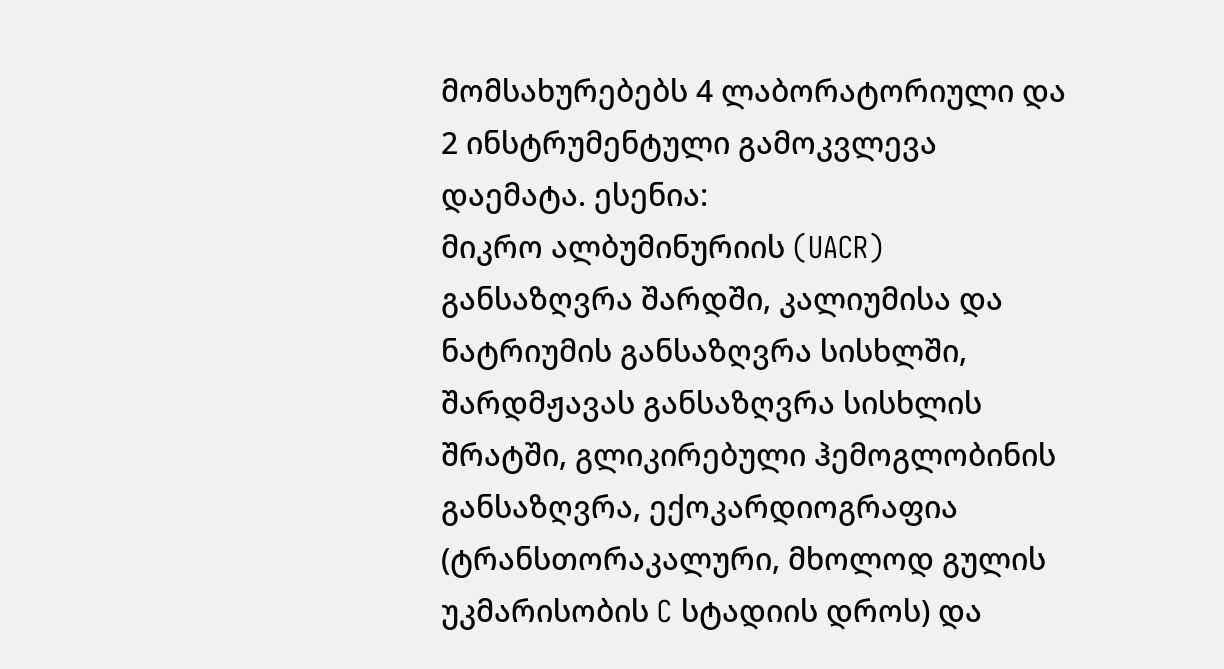მომსახურებებს 4 ლაბორატორიული და 2 ინსტრუმენტული გამოკვლევა დაემატა. ესენია:
მიკრო ალბუმინურიის (UACR) განსაზღვრა შარდში, კალიუმისა და ნატრიუმის განსაზღვრა სისხლში, შარდმჟავას განსაზღვრა სისხლის შრატში, გლიკირებული ჰემოგლობინის განსაზღვრა, ექოკარდიოგრაფია (ტრანსთორაკალური, მხოლოდ გულის უკმარისობის C სტადიის დროს) და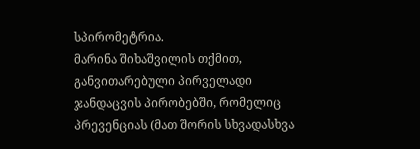სპირომეტრია.
მარინა შიხაშვილის თქმით, განვითარებული პირველადი ჯანდაცვის პირობებში, რომელიც პრევენციას (მათ შორის სხვადასხვა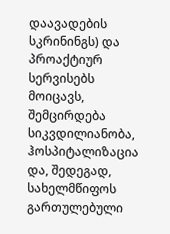დაავადების სკრინინგს) და პროაქტიურ სერვისებს მოიცავს, შემცირდება სიკვდილიანობა, ჰოსპიტალიზაცია და, შედეგად, სახელმწიფოს გართულებული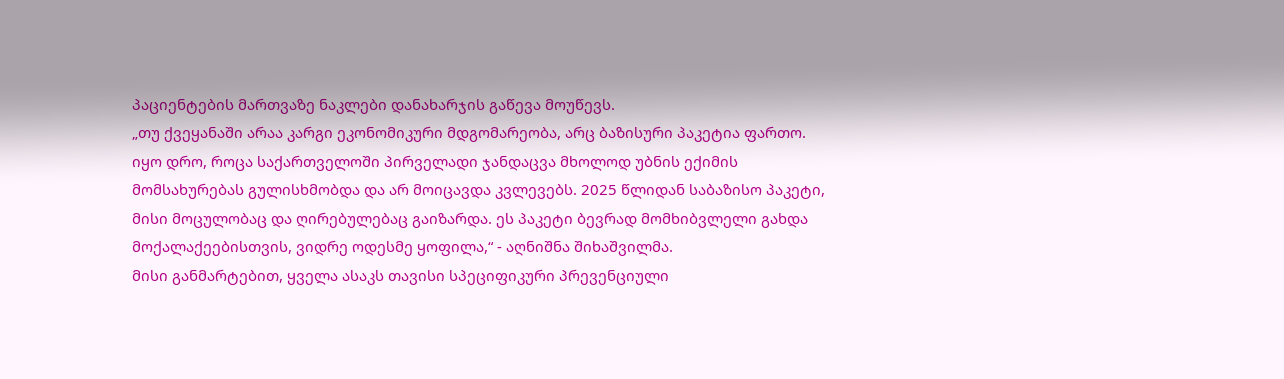პაციენტების მართვაზე ნაკლები დანახარჯის გაწევა მოუწევს.
„თუ ქვეყანაში არაა კარგი ეკონომიკური მდგომარეობა, არც ბაზისური პაკეტია ფართო. იყო დრო, როცა საქართველოში პირველადი ჯანდაცვა მხოლოდ უბნის ექიმის მომსახურებას გულისხმობდა და არ მოიცავდა კვლევებს. 2025 წლიდან საბაზისო პაკეტი, მისი მოცულობაც და ღირებულებაც გაიზარდა. ეს პაკეტი ბევრად მომხიბვლელი გახდა მოქალაქეებისთვის, ვიდრე ოდესმე ყოფილა,“ - აღნიშნა შიხაშვილმა.
მისი განმარტებით, ყველა ასაკს თავისი სპეციფიკური პრევენციული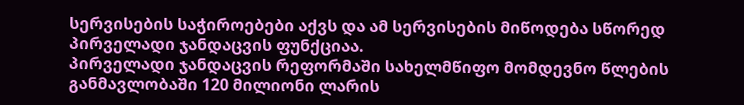სერვისების საჭიროებები აქვს და ამ სერვისების მიწოდება სწორედ პირველადი ჯანდაცვის ფუნქციაა.
პირველადი ჯანდაცვის რეფორმაში სახელმწიფო მომდევნო წლების განმავლობაში 120 მილიონი ლარის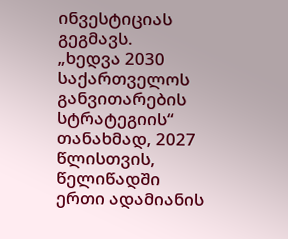ინვესტიციას გეგმავს.
„ხედვა 2030 საქართველოს განვითარების სტრატეგიის“ თანახმად, 2027 წლისთვის, წელიწადში ერთი ადამიანის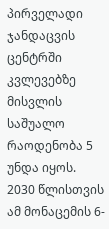პირველადი ჯანდაცვის ცენტრში კვლევებზე მისვლის საშუალო რაოდენობა 5 უნდა იყოს. 2030 წლისთვის ამ მონაცემის 6-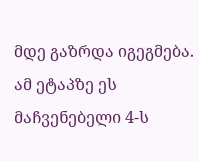მდე გაზრდა იგეგმება. ამ ეტაპზე ეს მაჩვენებელი 4-ს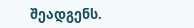შეადგენს.